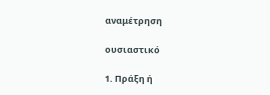αναμέτρηση

ουσιαστικό

1. Πράξη ή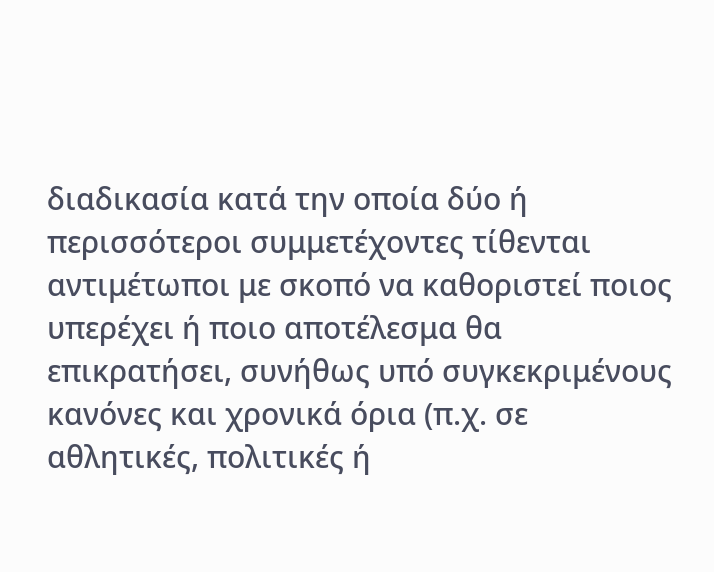διαδικασία κατά την οποία δύο ή περισσότεροι συμμετέχοντες τίθενται αντιμέτωποι με σκοπό να καθοριστεί ποιος υπερέχει ή ποιο αποτέλεσμα θα επικρατήσει, συνήθως υπό συγκεκριμένους κανόνες και χρονικά όρια (π.χ. σε αθλητικές, πολιτικές ή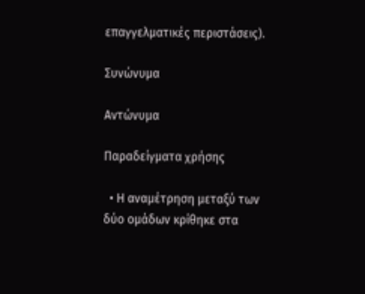επαγγελματικές περιστάσεις).

Συνώνυμα

Αντώνυμα

Παραδείγματα χρήσης

  • Η αναμέτρηση μεταξύ των δύο ομάδων κρίθηκε στα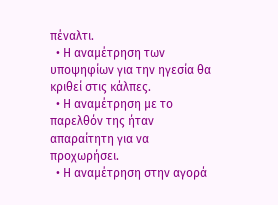πέναλτι.
  • Η αναμέτρηση των υποψηφίων για την ηγεσία θα κριθεί στις κάλπες.
  • Η αναμέτρηση με το παρελθόν της ήταν απαραίτητη για να προχωρήσει.
  • Η αναμέτρηση στην αγορά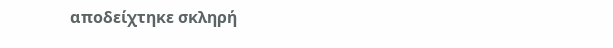αποδείχτηκε σκληρή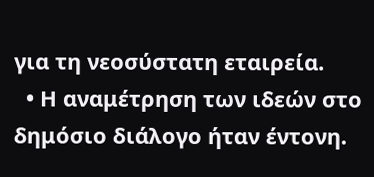για τη νεοσύστατη εταιρεία.
  • Η αναμέτρηση των ιδεών στο δημόσιο διάλογο ήταν έντονη.